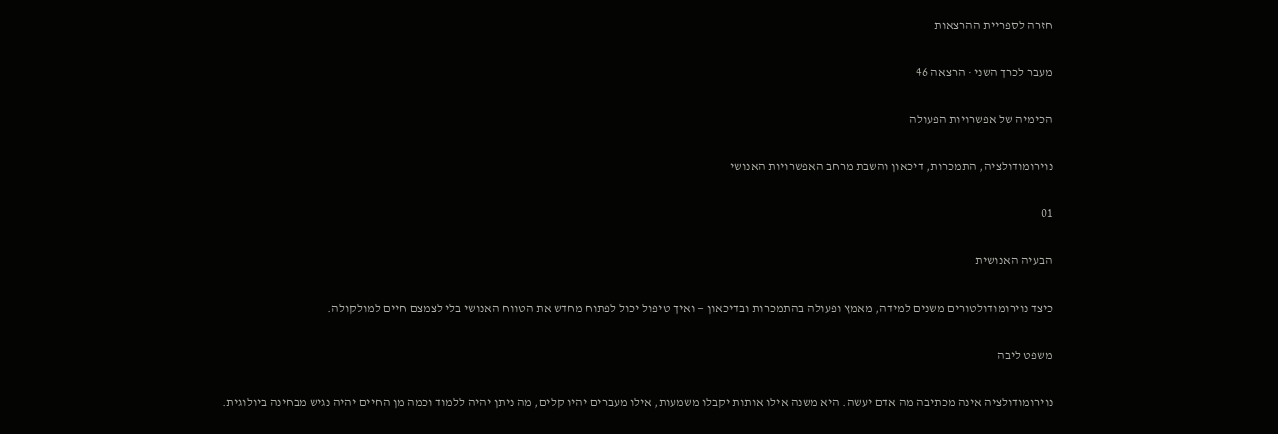חזרה לספריית ההרצאות

מעבר לכרך השני · הרצאה 46

הכימיה של אפשרויות הפעולה

נוירומודולציה, התמכרות, דיכאון והשבת מרחב האפשרויות האנושי

01

הבעיה האנושית

כיצד נוירומודולטורים משנים למידה, מאמץ ופעולה בהתמכרות ובדיכאון — ואיך טיפול יכול לפתוח מחדש את הטווח האנושי בלי לצמצם חיים למולקולה.

משפט ליבה

נוירומודולציה אינה מכתיבה מה אדם יעשה. היא משנה אילו אותות יקבלו משמעות, אילו מעברים יהיו קלים, מה ניתן יהיה ללמוד וכמה מן החיים יהיה נגיש מבחינה ביולוגית.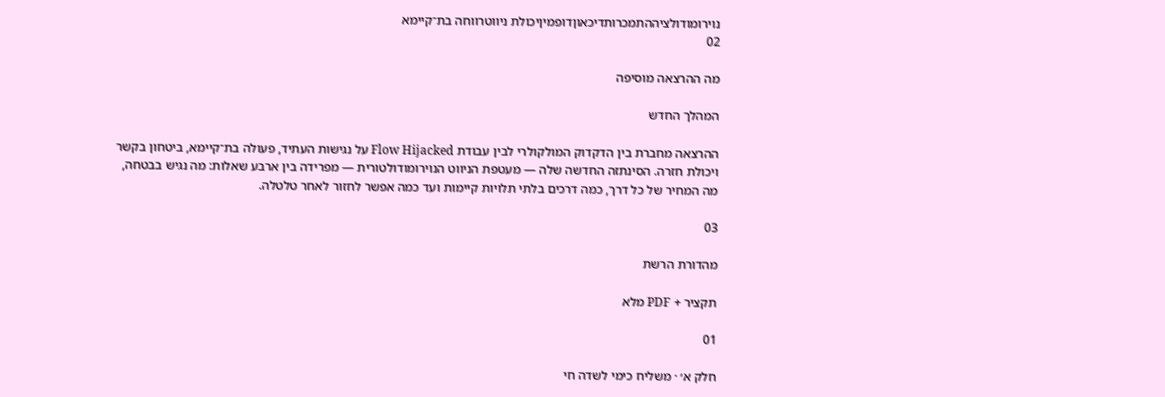נוירומודולציההתמכרותדיכאוןדופמיןיכולת ניווטרווחה בת־קיימא
02

מה ההרצאה מוסיפה

המהלך החדש

ההרצאה מחברת בין הדקדוק המולקולרי לבין עבודת Flow Hijacked על נגישות העתיד, פעולה בת־קיימא, ביטחון בקשר ויכולת חזרה. הסינתזה החדשה שלה — מעטפת הניווט הנוירומודולטורית — מפרידה בין ארבע שאלות: מה נגיש בבטחה, מה המחיר של כל דרך, כמה דרכים בלתי תלויות קיימות ועד כמה אפשר לחזור לאחר טלטלה.

03

מהדורת הרשת

תקציר + PDF מלא

01

חלק א׳ · משליח כימי לשדה חי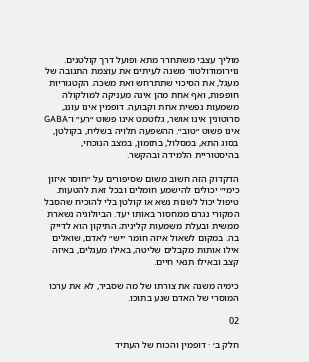מוליך עצבי משתחרר מתא ופועל דרך קולטנים. נוירומודולטור משנה לעיתים את עוצמת התגובה של מעגל, את הסיכוי שתתרחש ואת משכה. הקטגוריות חופפות, ואף אחת מהן אינה מעניקה למולקולה משמעות נפשית אחת וקבועה. דופמין אינו עונג, סרוטונין אינו אושר, גלוטמט אינו פשוט ״רע״ ו־GABA אינו פשוט ״טוב״. ההשפעה תלויה בשליח, בקולטן, בסוג התא, במסלול, בתזמון, במצב הנוכחי, בהיסטוריית הלמידה ובהקשר.

הדקדוק הזה חשוב משום שסיפורים על ״חוסר איזון כימי״ יכולים להישמע חומלים ובכל זאת להטעות. טיפול יכול לשנות נשא או קולטן בלי להוכיח שהסבל המקורי נגרם ממחסור באותו יעד. הביולוגיה נשארת ממשית ובעלת משמעות קלינית; התיקון הוא לדייק בה. במקום לשאול איזה חומר ״יש״ לאדם, שואלים אילו אותות מקבלים שליטה, באילו מעגלים, באיזה קצב ובאילו תנאי חיים.

כימיה משנה את צורתו של מה שסביר, לא את ערכו המוסרי של האדם שנע בתוכו.

02

חלק ב׳ · דופמין והכוח של העתיד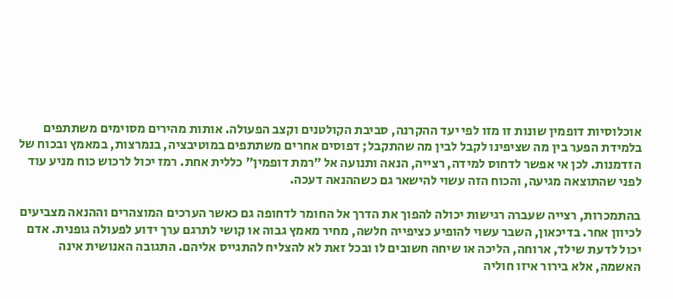אוכלוסיות דופמין שונות זו מזו לפי יעד ההקרנה, סביבת הקולטנים וקצב הפעולה. אותות מהירים מסוימים משתתפים בלמידת הפער בין מה שציפינו לקבל לבין מה שהתקבל; דפוסים אחרים משתתפים במוטיבציה, בנמרצות, במאמץ ובכוח של הזדמנות. לכן אי אפשר לדחוס למידה, רצייה, הנאה ותנועה אל ״רמת דופמין״ כללית אחת. רמז יכול לרכוש כוח מניע עוד לפני שהתוצאה מגיעה, והכוח הזה עשוי להישאר גם כשההנאה דעכה.

בהתמכרות, רצייה שעברה רגישות יכולה להפוך את הדרך אל החומר לדחופה גם כאשר הערכים המוצהרים וההנאה מצביעים לכיוון אחר. בדיכאון, השבר עשוי להופיע כציפייה חלשה, מחיר מאמץ גבוה או קושי לתרגם ערך ידוע לפעולה גופנית. אדם יכול לדעת שילד, ארוחה, הליכה או שיחה חשובים לו ובכל זאת לא להצליח להתגייס אליהם. התגובה האנושית אינה האשמה, אלא בירור איזו חוליה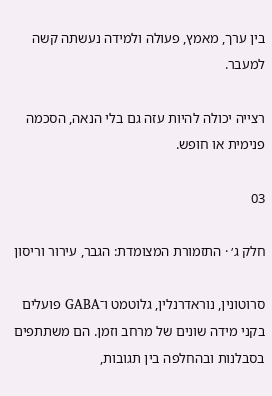בין ערך, מאמץ, פעולה ולמידה נעשתה קשה למעבר.

רצייה יכולה להיות עזה גם בלי הנאה, הסכמה פנימית או חופש.

03

חלק ג׳ · התזמורת המצומדת: הגבר, עירור וריסון

סרוטונין, נוראדרנלין, גלוטמט ו־GABA פועלים בקני מידה שונים של מרחב וזמן. הם משתתפים בסבלנות ובהחלפה בין תגובות,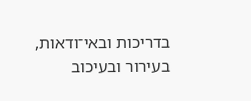בדריכות ובאי־ודאות, בעירור ובעיכוב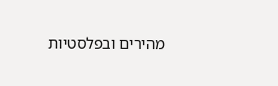מהירים ובפלסטיות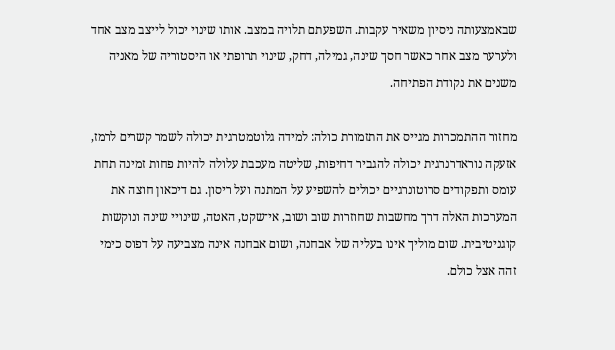שבאמצעותה ניסיון משאיר עקבות. השפעתם תלויה במצב. אותו שינוי יכול לייצב מצב אחד ולערער מצב אחר כאשר חסך שינה, גמילה, דחק, שינוי תרופתי או היסטוריה של מאניה משנים את נקודת הפתיחה.

מחזור ההתמכרות מגייס את התזמורת כולה: למידה גלוטמטרגית יכולה לשמר קשרים לרמז, אזעקה נוראדרנרגית יכולה להגביר דחיפות, שליטה מעכבת עלולה להיות פחות זמינה תחת עומס ותפקודים סרוטונרגיים יכולים להשפיע על המתנה ועל ריסון. גם דיכאון חוצה את המערכות האלה דרך מחשבות שחוזרות שוב ושוב, אי־שקט, האטה, שינויי שינה ונוקשות קוגניטיבית. שום מוליך אינו בעליה של אבחנה, ושום אבחנה אינה מצביעה על דפוס כימי זהה אצל כולם.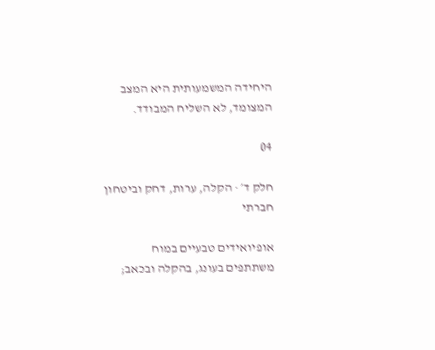היחידה המשמעותית היא המצב המצומד, לא השליח המבודד.

04

חלק ד׳ · הקלה, ערות, דחק וביטחון חברתי

אופיואידים טבעיים במוח משתתפים בעונג, בהקלה ובכאב;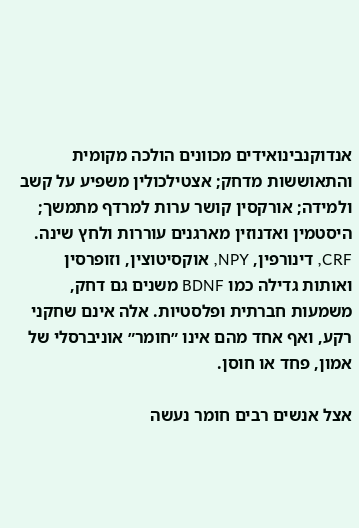אנדוקנבינואידים מכוונים הולכה מקומית והתאוששות מדחק; אצטילכולין משפיע על קשב ולמידה; אורקסין קושר ערות למרדף מתמשך; היסטמין ואדנוזין מארגנים עוררות ולחץ שינה. CRF, דינורפין, NPY, אוקסיטוצין, וזופרסין ואותות גדילה כמו BDNF משנים גם דחק, משמעות חברתית ופלסטיות. אלה אינם שחקני רקע, ואף אחד מהם אינו ״חומר״ אוניברסלי של אמון, פחד או חוסן.

אצל אנשים רבים חומר נעשה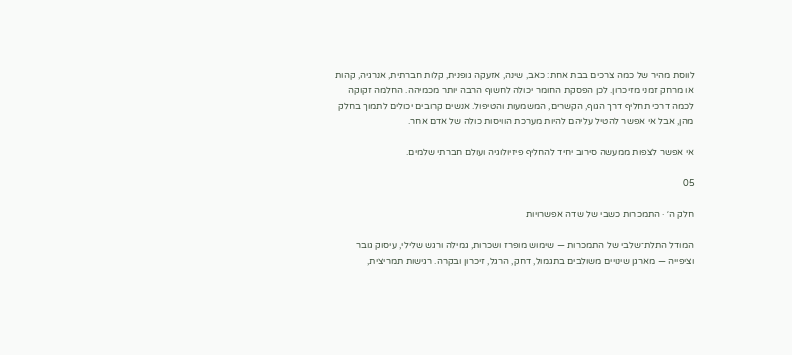לווסת מהיר של כמה צרכים בבת אחת: כאב, שינה, אזעקה גופנית, קלות חברתית, אנרגיה, קהות או מרחק זמני מזיכרון. לכן הפסקת החומר יכולה לחשוף הרבה יותר מכמיהה. החלמה זקוקה לכמה דרכי תחליף דרך הגוף, הקשרים, המשמעות והטיפול. אנשים קרובים יכולים לתמוך בחלק מהן, אבל אי אפשר להטיל עליהם להיות מערכת הוויסות כולה של אדם אחר.

אי אפשר לצפות ממעשה סירוב יחיד להחליף פיזיולוגיה ועולם חברתי שלמים.

05

חלק ה׳ · התמכרות כשבי של שדה אפשרויות

המודל התלת־שלבי של התמכרות — שימוש מופרז ושכרות, גמילה ורגש שלילי, עיסוק גובר וציפייה — מארגן שינויים משולבים בתגמול, דחק, הרגל, זיכרון ובקרה. רגישות תמריצית,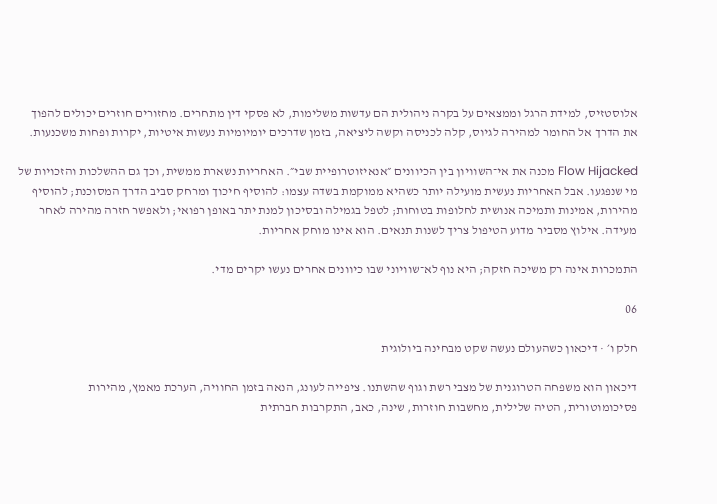אלוסטזיס, למידת הרגל וממצאים על בקרה ניהולית הם עדשות משלימות, לא פסקי דין מתחרים. מחזורים חוזרים יכולים להפוך את הדרך אל החומר למהירה לגיוס, קלה לכניסה וקשה ליציאה, בזמן שדרכים יומיומיות נעשות איטיות, יקרות ופחות משכנעות.

Flow Hijacked מכנה את אי־השוויון בין הכיוונים ״אנאיזוטרופיית שבי״. האחריות נשארת ממשית, וכך גם ההשלכות והזכויות של מי שנפגעו. אבל האחריות נעשית מועילה יותר כשהיא ממוקמת בשדה עצמו: להוסיף חיכוך ומרחק סביב הדרך המסוכנת; להוסיף מהירות, אמינות ותמיכה אנושית לחלופות בטוחות; לטפל בגמילה ובסיכון למנת יתר באופן רפואי; ולאפשר חזרה מהירה לאחר מעידה. אילוץ מסביר מדוע הטיפול צריך לשנות תנאים. הוא אינו מוחק אחריות.

התמכרות אינה רק משיכה חזקה; היא נוף לא־שוויוני שבו כיוונים אחרים נעשו יקרים מדי.

06

חלק ו׳ · דיכאון כשהעולם נעשה שקט מבחינה ביולוגית

דיכאון הוא משפחה הטרוגנית של מצבי רשת וגוף שהשתנו. ציפייה לעונג, הנאה בזמן החוויה, הערכת מאמץ, מהירות פסיכומוטורית, הטיה שלילית, מחשבות חוזרות, שינה, כאב, התקרבות חברתית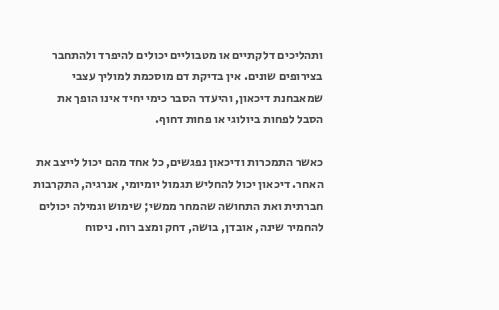ותהליכים דלקתיים או מטבוליים יכולים להיפרד ולהתחבר בצירופים שונים. אין בדיקת דם מוסכמת למוליך עצבי שמאבחנת דיכאון, והיעדר הסבר כימי יחיד אינו הופך את הסבל לפחות ביולוגי או פחות דחוף.

כאשר התמכרות ודיכאון נפגשים, כל אחד מהם יכול לייצב את האחר. דיכאון יכול להחליש תגמול יומיומי, אנרגיה, התקרבות חברתית ואת התחושה שהמחר ממשי; שימוש וגמילה יכולים להחמיר שינה, אובדן, בושה, דחק ומצב רוח. ניסוח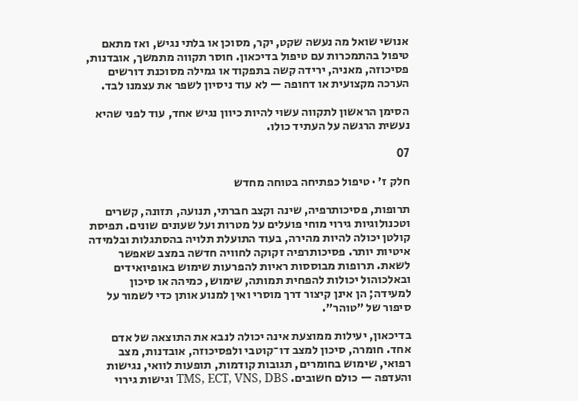אנושי שואל מה נעשה שקט, יקר, מסוכן או בלתי נגיש, ואז מתאם טיפול בהתמכרות עם טיפול בדיכאון. חוסר תקווה מתמשך, אובדנות, פסיכוזה, מאניה, ירידה קשה בתפקוד או גמילה מסוכנת דורשים הערכה מקצועית או דחופה — לא עוד ניסיון לשפר את עצמנו לבד.

הסימן הראשון לתקווה עשוי להיות כיוון נגיש אחד, עוד לפני שהיא נעשית הרגשה על העתיד כולו.

07

חלק ז׳ · טיפול כפתיחה בטוחה מחדש

תרופות, פסיכותרפיה, שינה וקצב חברתי, תנועה, תזונה, קשרים וטכנולוגיות גירוי מוחי פועלים על מטרות ועל שעונים שונים. תפיסת קולטן יכולה להיות מהירה, בעוד התועלת תלויה בהסתגלות ובלמידה איטיות יותר. פסיכותרפיה זקוקה לחוויה חדשה במצב שאפשר לשאת. תרופות מבוססות ראיות להפרעות שימוש באופיואידים ובאלכוהול יכולות להפחית תמותה, שימוש, כמיהה או סיכון למעידה; הן אינן קיצור דרך מוסרי ואין למנוע אותן כדי לשמור על סיפור של ״טוהר״.

בדיכאון, יעילות ממוצעת אינה יכולה לנבא את התוצאה של אדם אחד. חומרה, סיכון למצב דו־קוטבי ולפסיכוזה, אובדנות, מצב רפואי, שימוש בחומרים, תגובות קודמות, תופעות לוואי, נגישות והעדפה — כולם חשובים. TMS, ECT, VNS, DBS וגישות גירוי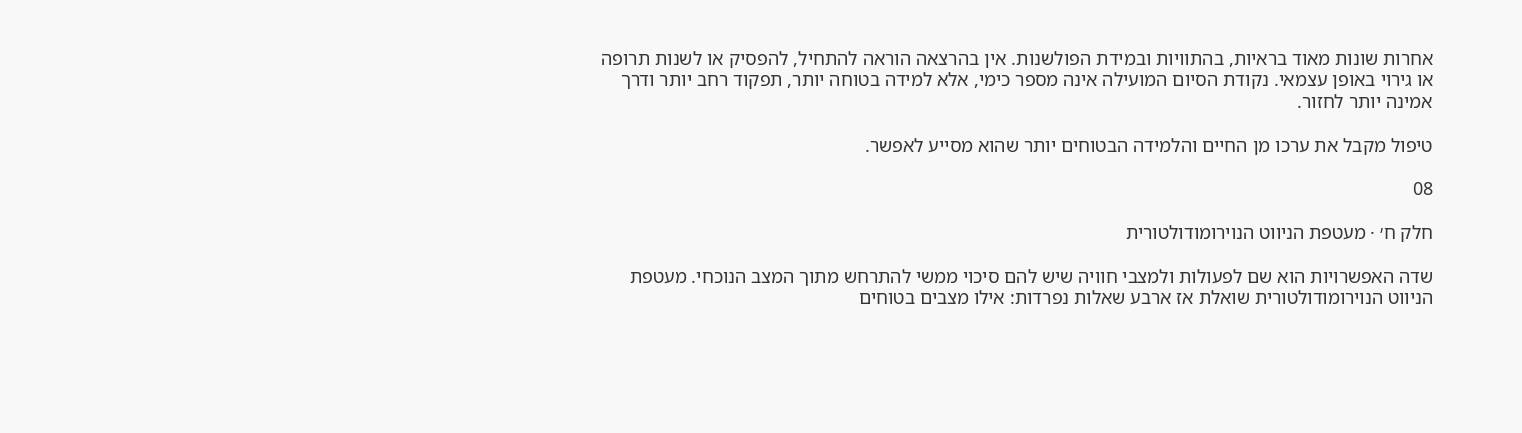אחרות שונות מאוד בראיות, בהתוויות ובמידת הפולשנות. אין בהרצאה הוראה להתחיל, להפסיק או לשנות תרופה או גירוי באופן עצמאי. נקודת הסיום המועילה אינה מספר כימי, אלא למידה בטוחה יותר, תפקוד רחב יותר ודרך אמינה יותר לחזור.

טיפול מקבל את ערכו מן החיים והלמידה הבטוחים יותר שהוא מסייע לאפשר.

08

חלק ח׳ · מעטפת הניווט הנוירומודולטורית

שדה האפשרויות הוא שם לפעולות ולמצבי חוויה שיש להם סיכוי ממשי להתרחש מתוך המצב הנוכחי. מעטפת הניווט הנוירומודולטורית שואלת אז ארבע שאלות נפרדות: אילו מצבים בטוחים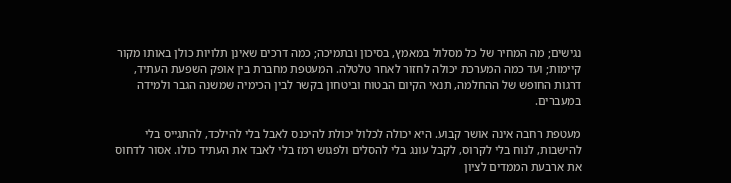נגישים; מה המחיר של כל מסלול במאמץ, בסיכון ובתמיכה; כמה דרכים שאינן תלויות כולן באותו מקור קיימות; ועד כמה המערכת יכולה לחזור לאחר טלטלה. המעטפת מחברת בין אופק השפעת העתיד, דרגות החופש של ההחלמה, תנאי הקיום הבטוח וביטחון בקשר לבין הכימיה שמשנה הגבר ולמידה במעברים.

מעטפת רחבה אינה אושר קבוע. היא יכולה לכלול יכולת להיכנס לאבל בלי להילכד, להתגייס בלי להישבות, לנוח בלי לקרוס, לקבל עונג בלי להסלים ולפגוש רמז בלי לאבד את העתיד כולו. אסור לדחוס את ארבעת הממדים לציון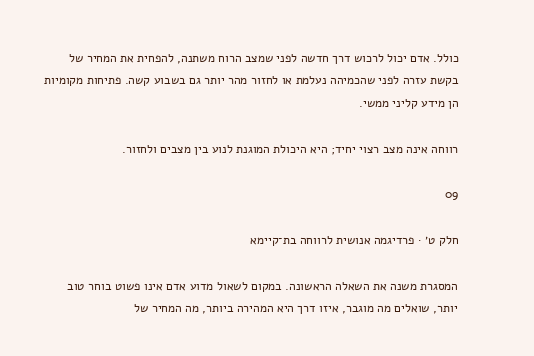כולל. אדם יכול לרכוש דרך חדשה לפני שמצב הרוח משתנה, להפחית את המחיר של בקשת עזרה לפני שהכמיהה נעלמת או לחזור מהר יותר גם בשבוע קשה. פתיחות מקומיות הן מידע קליני ממשי.

רווחה אינה מצב רצוי יחיד; היא היכולת המוגנת לנוע בין מצבים ולחזור.

09

חלק ט׳ · פרדיגמה אנושית לרווחה בת־קיימא

המסגרת משנה את השאלה הראשונה. במקום לשאול מדוע אדם אינו פשוט בוחר טוב יותר, שואלים מה מוגבר, איזו דרך היא המהירה ביותר, מה המחיר של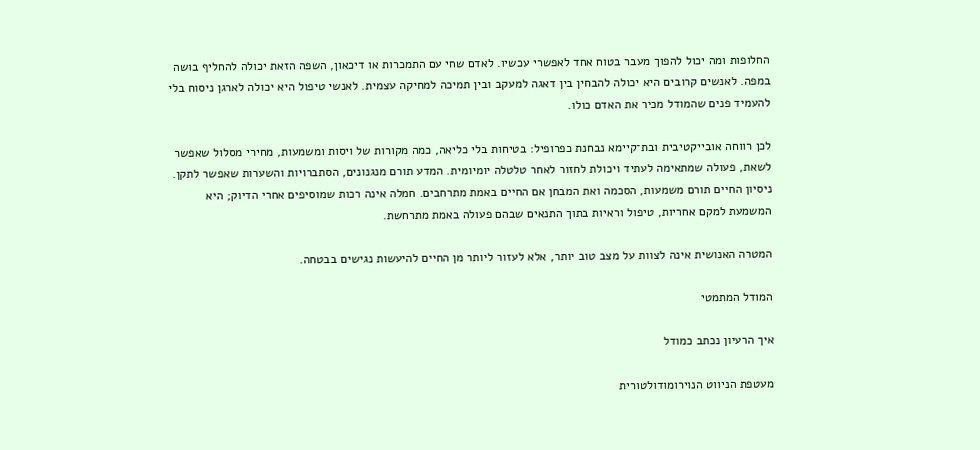החלופות ומה יכול להפוך מעבר בטוח אחד לאפשרי עכשיו. לאדם שחי עם התמכרות או דיכאון, השפה הזאת יכולה להחליף בושה במפה. לאנשים קרובים היא יכולה להבחין בין דאגה למעקב ובין תמיכה למחיקה עצמית. לאנשי טיפול היא יכולה לארגן ניסוח בלי להעמיד פנים שהמודל מכיר את האדם כולו.

לכן רווחה אובייקטיבית ובת־קיימא נבחנת כפרופיל: בטיחות בלי כליאה, כמה מקורות של ויסות ומשמעות, מחירי מסלול שאפשר לשאת, פעולה שמתאימה לעתיד ויכולת לחזור לאחר טלטלה יומיומית. המדע תורם מנגנונים, הסתברויות והשערות שאפשר לתקן. ניסיון החיים תורם משמעות, הסכמה ואת המבחן אם החיים באמת מתרחבים. חמלה אינה רכות שמוסיפים אחרי הדיוק; היא המשמעת למקם אחריות, טיפול וראיות בתוך התנאים שבהם פעולה באמת מתרחשת.

המטרה האנושית אינה לצוות על מצב טוב יותר, אלא לעזור ליותר מן החיים להיעשות נגישים בבטחה.

המודל המתמטי

איך הרעיון נכתב כמודל

מעטפת הניווט הנוירומודולטורית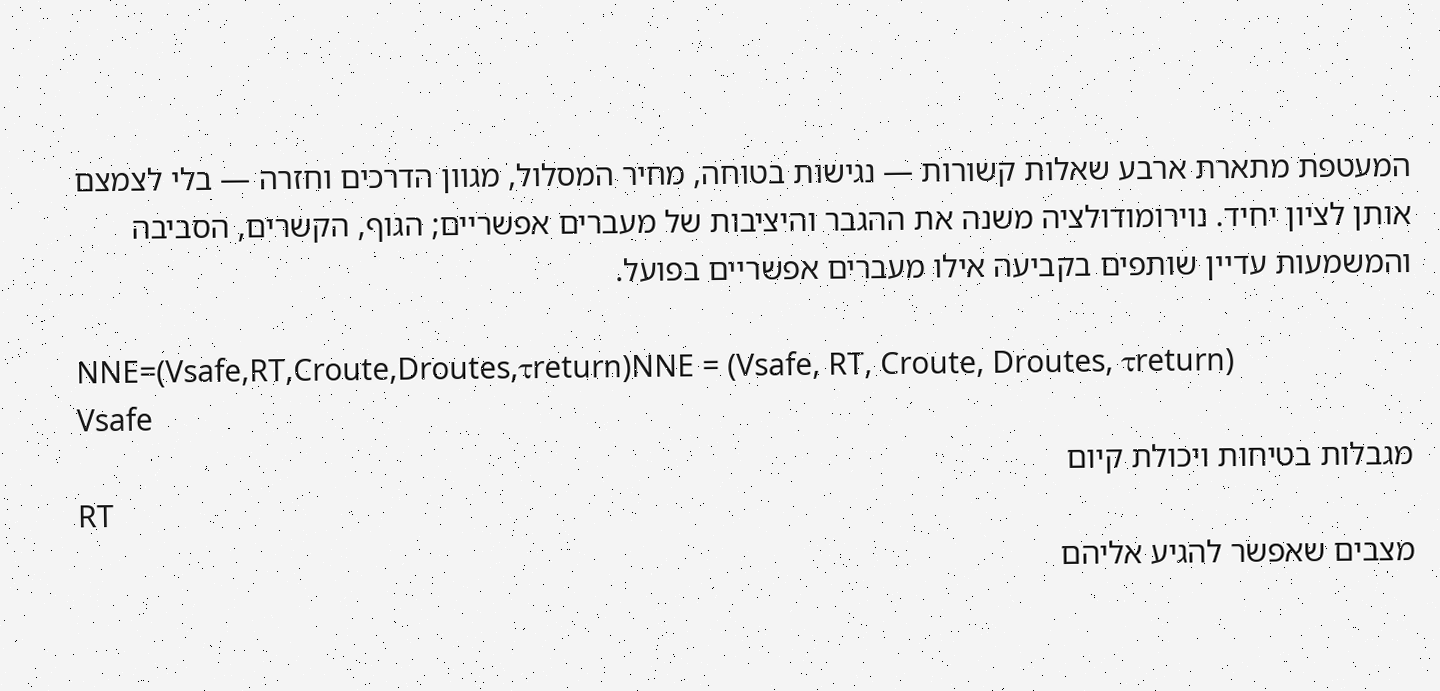המעטפת מתארת ארבע שאלות קשורות — נגישות בטוחה, מחיר המסלול, מגוון הדרכים וחזרה — בלי לצמצם אותן לציון יחיד. נוירומודולציה משנה את ההגבר והיציבות של מעברים אפשריים; הגוף, הקשרים, הסביבה והמשמעות עדיין שותפים בקביעה אילו מעברים אפשריים בפועל.

NNE=(Vsafe,RT,Croute,Droutes,τreturn)NNE = (Vsafe, RT, Croute, Droutes, τreturn)
Vsafe
מגבלות בטיחות ויכולת קיום
RT
מצבים שאפשר להגיע אליהם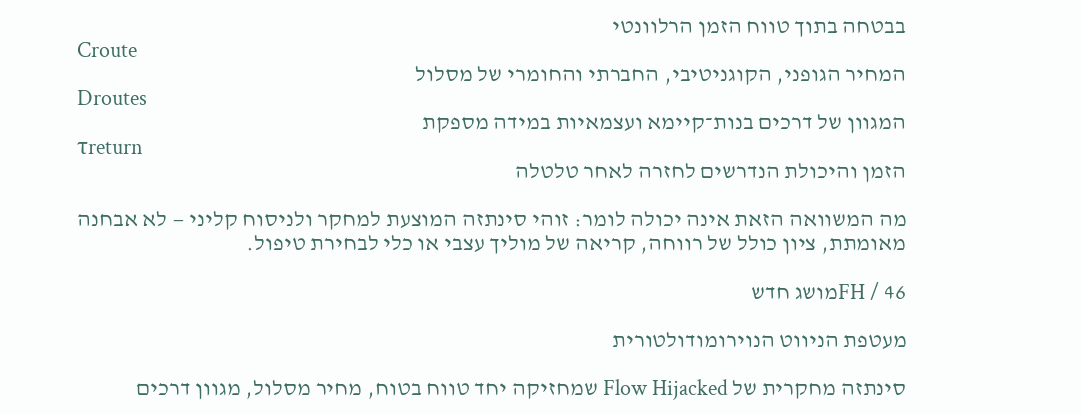בבטחה בתוך טווח הזמן הרלוונטי
Croute
המחיר הגופני, הקוגניטיבי, החברתי והחומרי של מסלול
Droutes
המגוון של דרכים בנות־קיימא ועצמאיות במידה מספקת
τreturn
הזמן והיכולת הנדרשים לחזרה לאחר טלטלה

מה המשוואה הזאת אינה יכולה לומר: זוהי סינתזה המוצעת למחקר ולניסוח קליני — לא אבחנה מאומתת, ציון כולל של רווחה, קריאה של מוליך עצבי או כלי לבחירת טיפול.

FH / 46מושג חדש

מעטפת הניווט הנוירומודולטורית

סינתזה מחקרית של Flow Hijacked שמחזיקה יחד טווח בטוח, מחיר מסלול, מגוון דרכים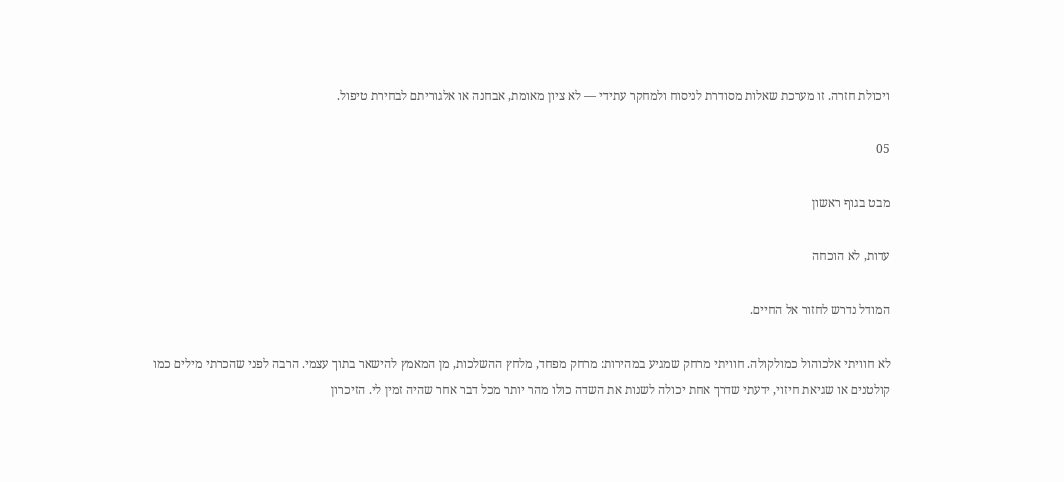ויכולת חזרה. זו מערכת שאלות מסודרת לניסוח ולמחקר עתידי — לא ציון מאומת, אבחנה או אלגוריתם לבחירת טיפול.

05

מבט בגוף ראשון

עדות, לא הוכחה

המודל נדרש לחזור אל החיים.

לא חוויתי אלכוהול כמולקולה. חוויתי מרחק שמגיע במהירות: מרחק מפחד, מלחץ ההשלכות, מן המאמץ להישאר בתוך עצמי. הרבה לפני שהכרתי מילים כמו קולטנים או שגיאת חיזוי, ידעתי שדרך אחת יכולה לשנות את השדה כולו מהר יותר מכל דבר אחר שהיה זמין לי. הזיכרון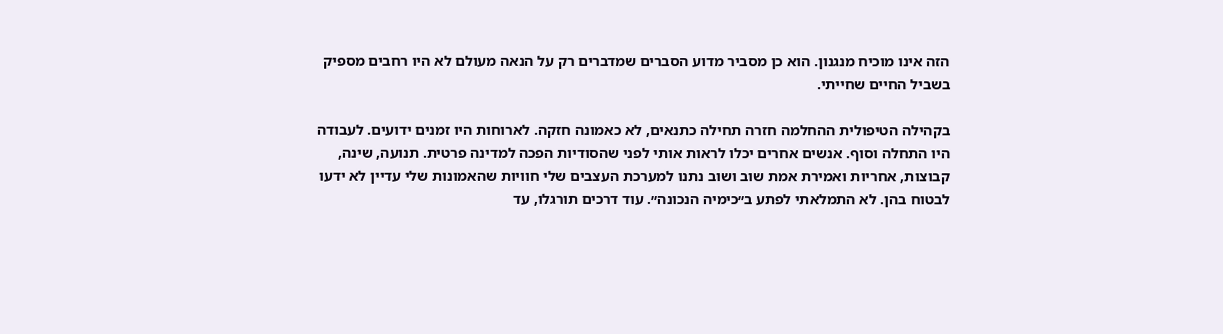הזה אינו מוכיח מנגנון. הוא כן מסביר מדוע הסברים שמדברים רק על הנאה מעולם לא היו רחבים מספיק בשביל החיים שחייתי.

בקהילה הטיפולית ההחלמה חזרה תחילה כתנאים, לא כאמונה חזקה. לארוחות היו זמנים ידועים. לעבודה היו התחלה וסוף. אנשים אחרים יכלו לראות אותי לפני שהסודיות הפכה למדינה פרטית. תנועה, שינה, קבוצות, אחריות ואמירת אמת שוב ושוב נתנו למערכת העצבים שלי חוויות שהאמונות שלי עדיין לא ידעו לבטוח בהן. לא התמלאתי לפתע ב״כימיה הנכונה״. עוד דרכים תורגלו, עד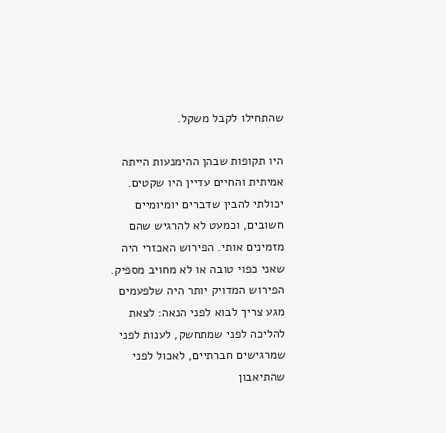שהתחילו לקבל משקל.

היו תקופות שבהן ההימנעות הייתה אמיתית והחיים עדיין היו שקטים. יכולתי להבין שדברים יומיומיים חשובים, וכמעט לא להרגיש שהם מזמינים אותי. הפירוש האכזרי היה שאני כפוי טובה או לא מחויב מספיק. הפירוש המדויק יותר היה שלפעמים מגע צריך לבוא לפני הנאה: לצאת להליכה לפני שמתחשק, לענות לפני שמרגישים חברתיים, לאכול לפני שהתיאבון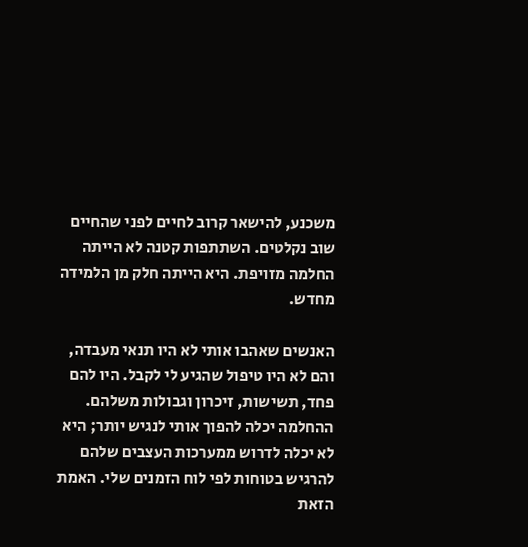משכנע, להישאר קרוב לחיים לפני שהחיים שוב נקלטים. השתתפות קטנה לא הייתה החלמה מזויפת. היא הייתה חלק מן הלמידה מחדש.

האנשים שאהבו אותי לא היו תנאי מעבדה, והם לא היו טיפול שהגיע לי לקבל. היו להם פחד, תשישות, זיכרון וגבולות משלהם. ההחלמה יכלה להפוך אותי לנגיש יותר; היא לא יכלה לדרוש ממערכות העצבים שלהם להרגיש בטוחות לפי לוח הזמנים שלי. האמת הזאת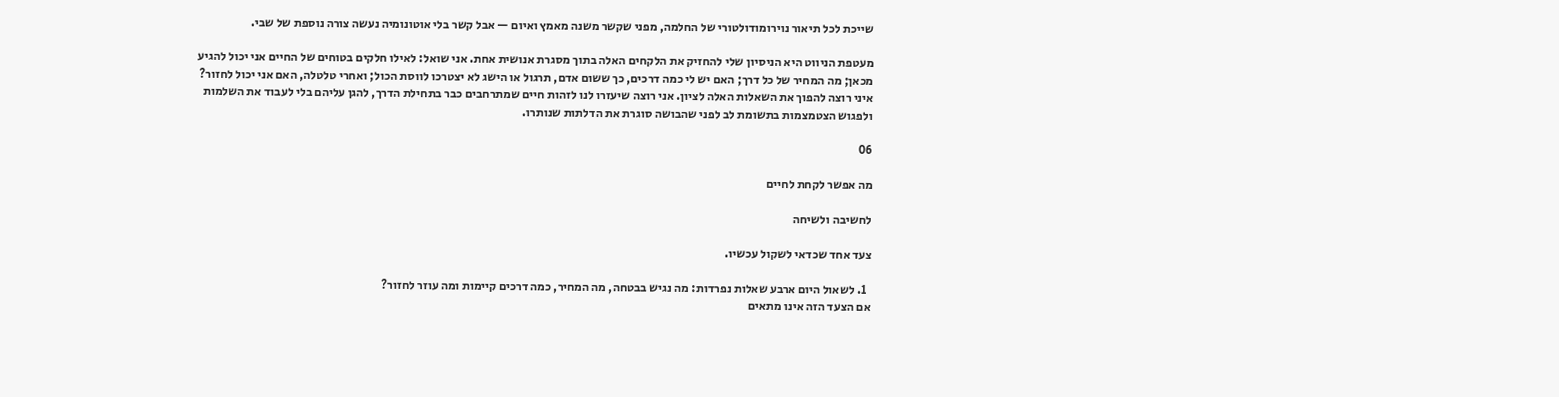שייכת לכל תיאור נוירומודולטורי של החלמה, מפני שקשר משנה מאמץ ואיום — אבל קשר בלי אוטונומיה נעשה צורה נוספת של שבי.

מעטפת הניווט היא הניסיון שלי להחזיק את הלקחים האלה בתוך מסגרת אנושית אחת. אני שואל: לאילו חלקים בטוחים של החיים אני יכול להגיע מכאן; מה המחיר של כל דרך; האם יש לי כמה דרכים, כך ששום אדם, תרגול או הישג לא יצטרכו לווסת הכול; ואחרי טלטלה, האם אני יכול לחזור? איני רוצה להפוך את השאלות האלה לציון. אני רוצה שיעזרו לנו לזהות חיים שמתרחבים כבר בתחילת הדרך, להגן עליהם בלי לעבוד את השלמות ולפגוש הצטמצמות בתשומת לב לפני שהבושה סוגרת את הדלתות שנותרו.

06

מה אפשר לקחת לחיים

לחשיבה ולשיחה

צעד אחד שכדאי לשקול עכשיו.

  1. לשאול היום ארבע שאלות נפרדות: מה נגיש בבטחה, מה המחיר, כמה דרכים קיימות ומה עוזר לחזור?
אם הצעד הזה אינו מתאים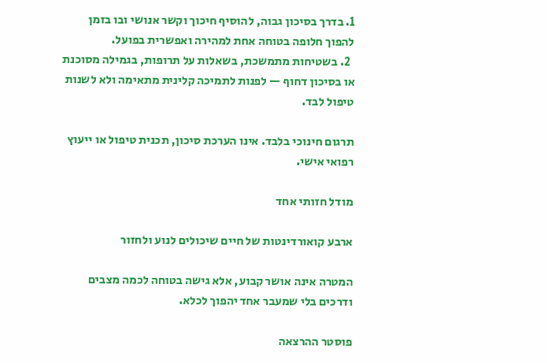1. בדרך בסיכון גבוה, להוסיף חיכוך וקשר אנושי ובו בזמן להפוך חלופה בטוחה אחת למהירה ואפשרית בפועל.
  2. בשטיחות מתמשכת, בשאלות על תרופות, בגמילה מסוכנת או בסיכון דחוף — לפנות לתמיכה קלינית מתאימה ולא לשנות טיפול לבד.

תרגום חינוכי בלבד. אינו הערכת סיכון, תכנית טיפול או ייעוץ רפואי אישי.

מודל חזותי אחד

ארבע קואורדינטות של חיים שיכולים לנוע ולחזור

המטרה אינה אושר קבוע, אלא גישה בטוחה לכמה מצבים ודרכים בלי שמעבר אחד יהפוך לכלא.

פוסטר ההרצאה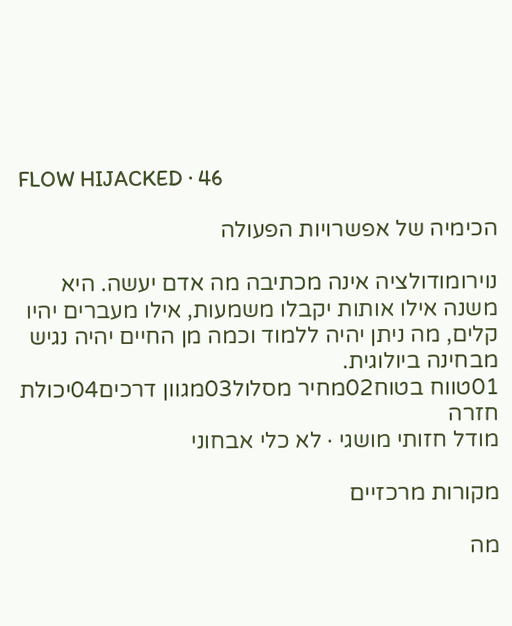FLOW HIJACKED · 46

הכימיה של אפשרויות הפעולה

נוירומודולציה אינה מכתיבה מה אדם יעשה. היא משנה אילו אותות יקבלו משמעות, אילו מעברים יהיו קלים, מה ניתן יהיה ללמוד וכמה מן החיים יהיה נגיש מבחינה ביולוגית.
01טווח בטוח02מחיר מסלול03מגוון דרכים04יכולת חזרה
מודל חזותי מושגי · לא כלי אבחוני

מקורות מרכזיים

מה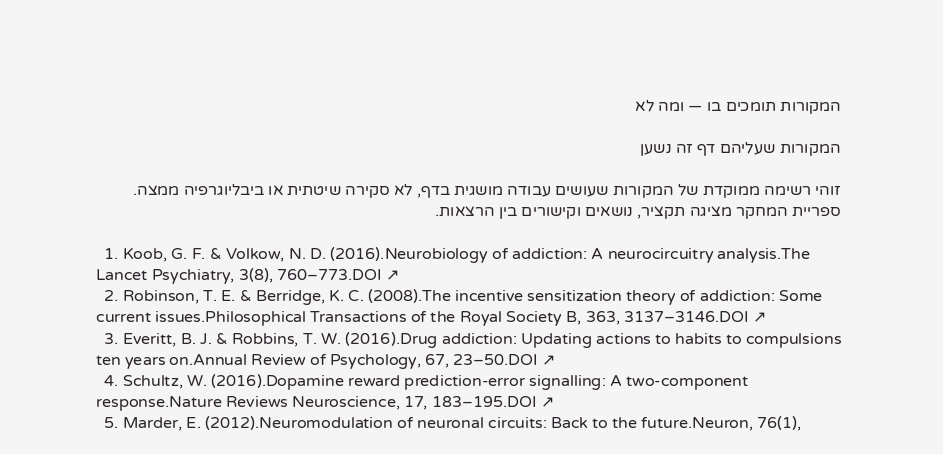המקורות תומכים בו — ומה לא

המקורות שעליהם דף זה נשען

זוהי רשימה ממוקדת של המקורות שעושים עבודה מושגית בדף, לא סקירה שיטתית או ביבליוגרפיה ממצה. ספריית המחקר מציגה תקציר, נושאים וקישורים בין הרצאות.

  1. Koob, G. F. & Volkow, N. D. (2016).Neurobiology of addiction: A neurocircuitry analysis.The Lancet Psychiatry, 3(8), 760–773.DOI ↗
  2. Robinson, T. E. & Berridge, K. C. (2008).The incentive sensitization theory of addiction: Some current issues.Philosophical Transactions of the Royal Society B, 363, 3137–3146.DOI ↗
  3. Everitt, B. J. & Robbins, T. W. (2016).Drug addiction: Updating actions to habits to compulsions ten years on.Annual Review of Psychology, 67, 23–50.DOI ↗
  4. Schultz, W. (2016).Dopamine reward prediction-error signalling: A two-component response.Nature Reviews Neuroscience, 17, 183–195.DOI ↗
  5. Marder, E. (2012).Neuromodulation of neuronal circuits: Back to the future.Neuron, 76(1),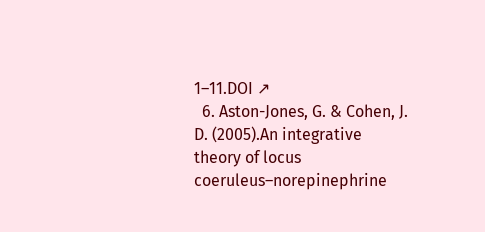1–11.DOI ↗
  6. Aston-Jones, G. & Cohen, J. D. (2005).An integrative theory of locus coeruleus–norepinephrine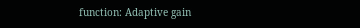function: Adaptive gain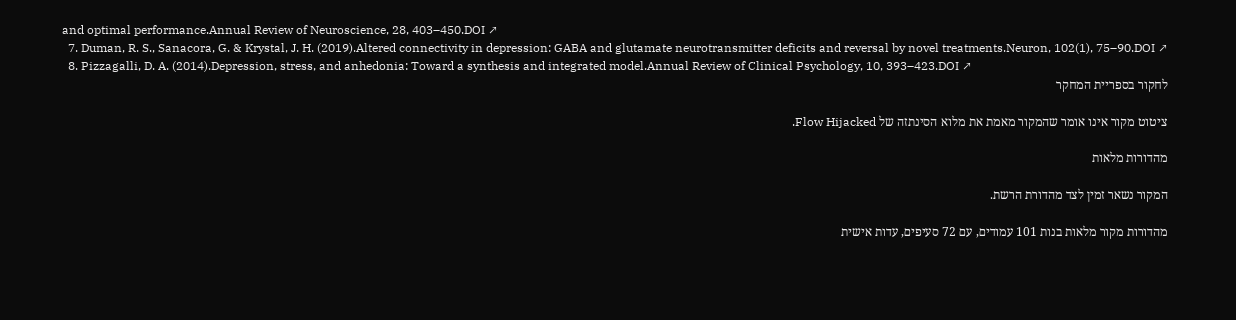and optimal performance.Annual Review of Neuroscience, 28, 403–450.DOI ↗
  7. Duman, R. S., Sanacora, G. & Krystal, J. H. (2019).Altered connectivity in depression: GABA and glutamate neurotransmitter deficits and reversal by novel treatments.Neuron, 102(1), 75–90.DOI ↗
  8. Pizzagalli, D. A. (2014).Depression, stress, and anhedonia: Toward a synthesis and integrated model.Annual Review of Clinical Psychology, 10, 393–423.DOI ↗
לחקור בספריית המחקר

ציטוט מקור אינו אומר שהמקור מאמת את מלוא הסינתזה של Flow Hijacked.

מהדורות מלאות

המקור נשאר זמין לצד מהדורת הרשת.

מהדורות מקור מלאות בנות 101 עמודים, עם 72 סעיפים, עדות אישית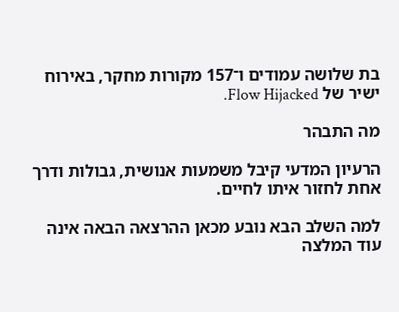בת שלושה עמודים ו־157 מקורות מחקר, באירוח ישיר של Flow Hijacked.

מה התבהר

הרעיון המדעי קיבל משמעות אנושית, גבולות ודרך אחת לחזור איתו לחיים.

למה השלב הבא נובע מכאן ההרצאה הבאה אינה עוד המלצה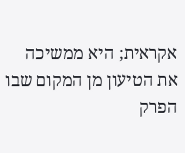אקראית; היא ממשיכה את הטיעון מן המקום שבו הפרק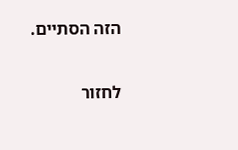הזה הסתיים.

לחזור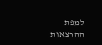למפת ההרצאות